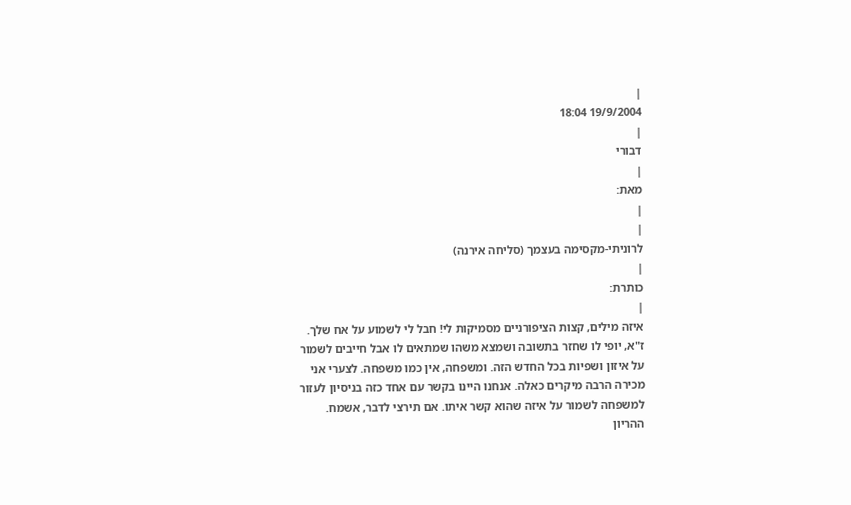|
19/9/2004 18:04
|
דבורי
|
מאת:
|
|
לרוניתי-מקסימה בעצמך (סליחה אירנה)
|
כותרת:
|
איזה מילים, קצות הציפורניים מסמיקות לי! חבל לי לשמוע על אח שלך. ז"א, יופי לו שחזר בתשובה ושמצא משהו שמתאים לו אבל חייבים לשמור על איזון ושפיות בכל החדש הזה. ומשפחה, אין כמו משפחה. לצערי אני מכירה הרבה מיקרים כאלה. אנחנו היינו בקשר עם אחד כזה בניסיון לעזור למשפחה לשמור על איזה שהוא קשר איתו. אם תירצי לדבר, אשמח.
ההריון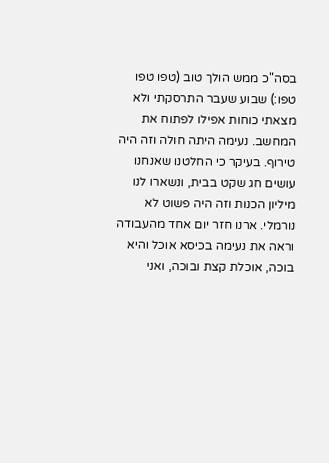בסה"כ ממש הולך טוב (טפו טפו טפו:) שבוע שעבר התרסקתי ולא מצאתי כוחות אפילו לפתוח את המחשב. נעימה היתה חולה וזה היה טירוף. בעיקר כי החלטנו שאנחנו עושים חג שקט בבית, ונשארו לנו מיליון הכנות וזה היה פשוט לא נורמלי. ארנו חזר יום אחד מהעבודה וראה את נעימה בכיסא אוכל והיא בוכה, אוכלת קצת ובוכה, ואני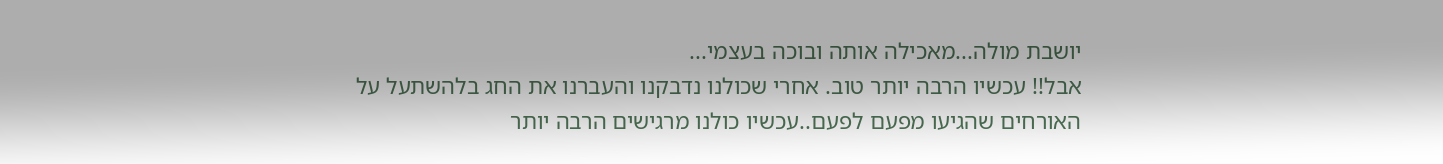יושבת מולה...מאכילה אותה ובוכה בעצמי...
אבל!! עכשיו הרבה יותר טוב. אחרי שכולנו נדבקנו והעברנו את החג בלהשתעל על האורחים שהגיעו מפעם לפעם..עכשיו כולנו מרגישים הרבה יותר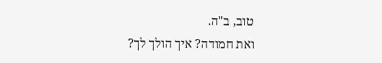טוב, ב"ה.
ואת חמודה? איך הולך לך?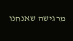מרגישה שאנחנו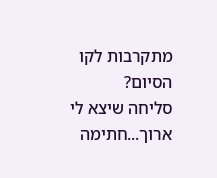מתקרבות לקו הסיום?
סליחה שיצא לי ארוך...חתימה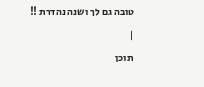טובה גם לך ושנה נהדרת !!
|
תוכן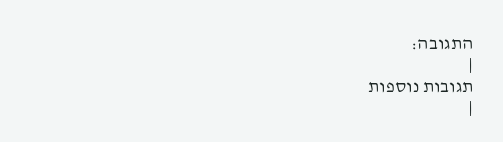התגובה:
|
תגובות נוספות
|